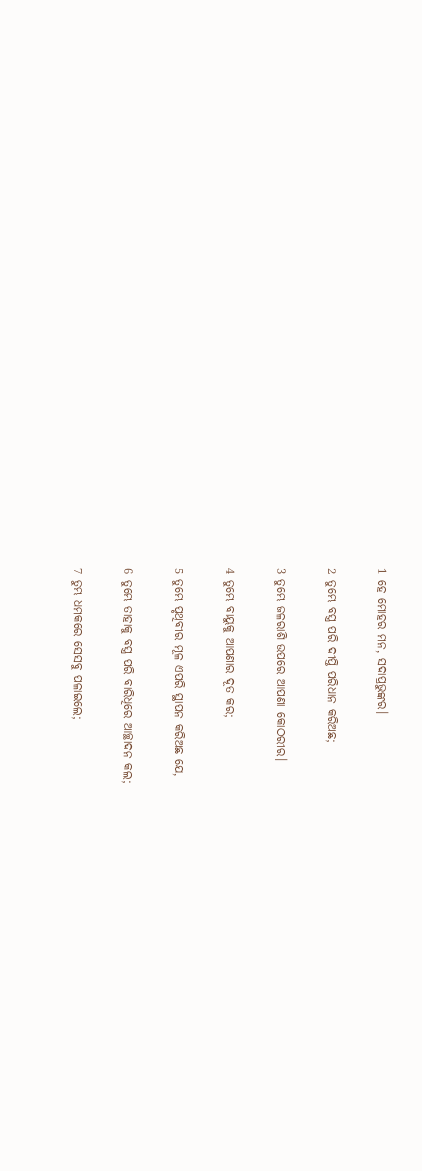1 ହେ ମୋହର ମନ, ସଦାପ୍ରଭୁଙ୍କର।

2 ତୁମ୍ଭେ ବସ୍ତ୍ର ପରି ଦୀପ୍ତି ପରିଧାନ କରିଅଛ;

3 ତୁମ୍ଭେ ଜଳରାଶି ଉପରେ ଆପଣା କୋଠରୀର।

4 ତୁମ୍ଭେ ବାୟୁକୁ ଆପଣାର ଦୂତ କର;

5 ତୁମ୍ଭେ ପୃଥିବୀର ମୂଳ ଏପରି ସ୍ଥାପନ କରିଅଛ ଯେ,

6 ତୁମ୍ଭେ ତାହାକୁ ବସ୍ତ୍ର ପରି ବାରିଧିରେ ଆଚ୍ଛାଦନ କଲ;

7 ତୁମ୍ଭ ଧମକରେ ସେସବୁ ପଳାଇଲେ;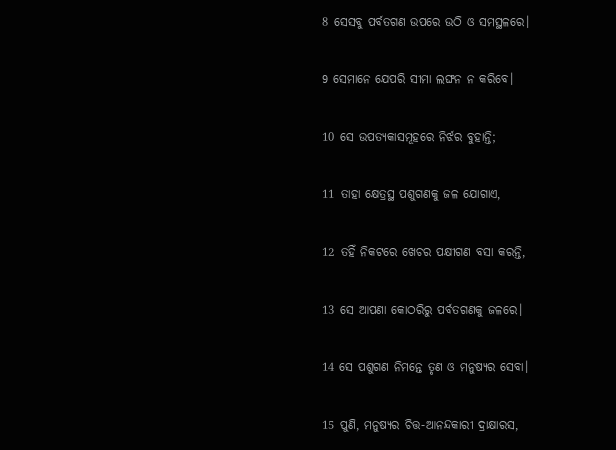8 ସେସବୁ ପର୍ବତଗଣ ଉପରେ ଉଠି ଓ ସମସ୍ଥଳରେ।

9 ସେମାନେ ଯେପରି ସୀମା ଲଙ୍ଘନ ନ କରିବେ।

10 ସେ ଉପତ୍ୟକାସମୂହରେ ନିର୍ଝର ବୁହାନ୍ତି;

11 ତାହା କ୍ଷେତ୍ରସ୍ଥ ପଶୁଗଣକୁ ଜଳ ଯୋଗାଏ,

12 ତହିଁ ନିକଟରେ ଖେଚର ପକ୍ଷୀଗଣ ବସା କରନ୍ତି,

13 ସେ ଆପଣା କୋଠରିରୁ ପର୍ବତଗଣକୁ ଜଳରେ।

14 ସେ ପଶୁଗଣ ନିମନ୍ତେ ତୃଣ ଓ ମନୁଷ୍ୟର ସେବା।

15 ପୁଣି, ମନୁଷ୍ୟର ଚିତ୍ତ-ଆନନ୍ଦକାରୀ ଦ୍ରାକ୍ଷାରସ,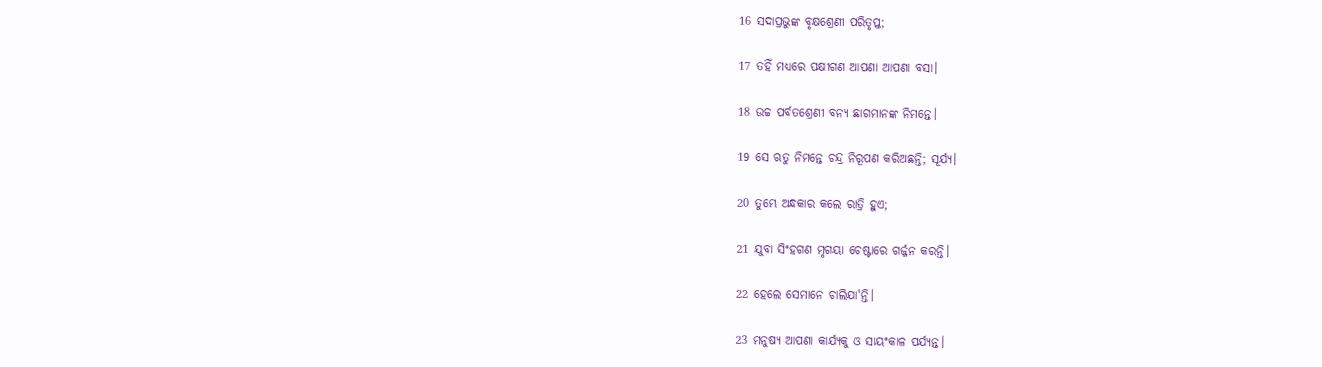16 ସଦାପ୍ରଭୁଙ୍କ ବୃକ୍ଷଶ୍ରେଣୀ ପରିତୃପ୍ତ;

17 ତହିଁ ମଧ୍ୟରେ ପକ୍ଷୀଗଣ ଆପଣା ଆପଣା ବସା।

18 ଉଚ୍ଚ ପର୍ବତଶ୍ରେଣୀ ବନ୍ୟ ଛାଗମାନଙ୍କ ନିମନ୍ତେ।

19 ସେ ଋତୁ ନିମନ୍ତେ ଚନ୍ଦ୍ର ନିରୂପଣ କରିଅଛନ୍ତି; ସୂର୍ଯ୍ୟ।

20 ତୁମ୍ଭେ ଅନ୍ଧକାର କଲେ ରାତ୍ରି ହୁଏ;

21 ଯୁବା ସିଂହଗଣ ମୃଗୟା ଚେଷ୍ଟାରେ ଗର୍ଜ୍ଜନ କରନ୍ତି।

22 ହେଲେ ସେମାନେ ଚାଲିଯା'ନ୍ତି।

23 ମନୁଷ୍ୟ ଆପଣା କାର୍ଯ୍ୟକୁ ଓ ସାୟଂକାଳ ପର୍ଯ୍ୟନ୍ତ।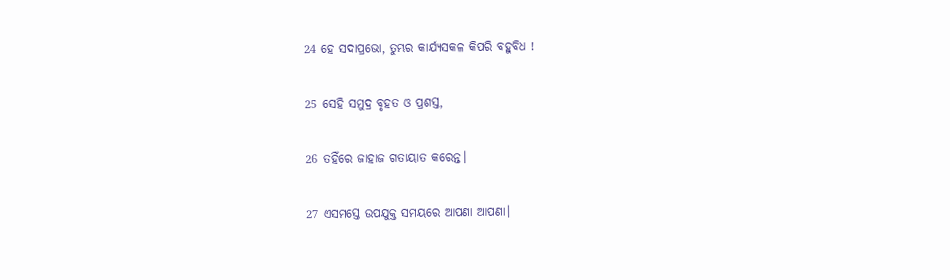24 ହେ ସଦାପ୍ରଭୋ, ତୁମ୍ଭର କାର୍ଯ୍ୟସକଳ କିପରି ବହୁବିଧ !

25 ସେହି ସମୁଦ୍ର ବୃହତ ଓ ପ୍ରଶସ୍ତ,

26 ତହିଁରେ ଜାହାଜ ଗତାୟାତ କରେନ୍ତ।

27 ଏସମସ୍ତେ ଉପଯୁକ୍ତ ସମୟରେ ଆପଣା ଆପଣା।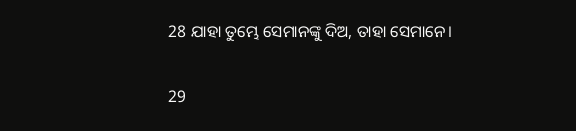28 ଯାହା ତୁମ୍ଭେ ସେମାନଙ୍କୁ ଦିଅ, ତାହା ସେମାନେ।

29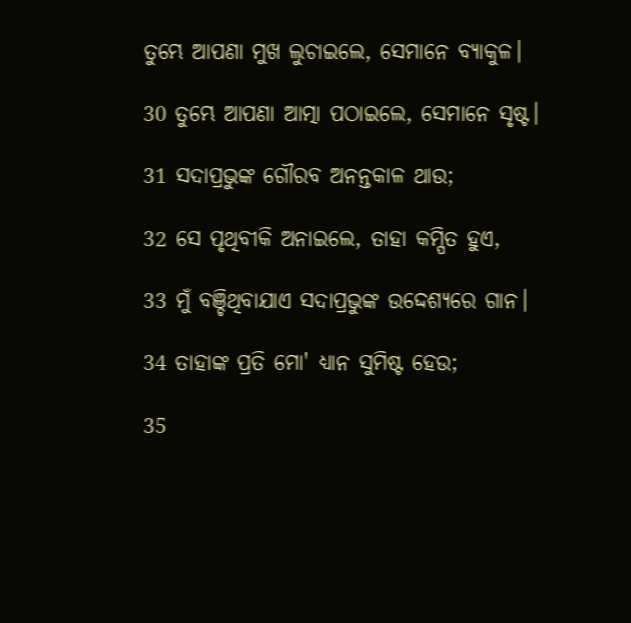ତୁମ୍ଭେ ଆପଣା ମୁଖ ଲୁଚାଇଲେ, ସେମାନେ ବ୍ୟାକୁଳ।

30 ତୁମ୍ଭେ ଆପଣା ଆତ୍ମା ପଠାଇଲେ, ସେମାନେ ସୃଷ୍ଟ।

31 ସଦାପ୍ରଭୁଙ୍କ ଗୌରବ ଅନନ୍ତକାଳ ଥାଉ;

32 ସେ ପୃଥିବୀକି ଅନାଇଲେ, ତାହା କମ୍ପିତ ହୁଏ,

33 ମୁଁ ବଞ୍ଚିଥିବାଯାଏ ସଦାପ୍ରଭୁଙ୍କ ଉଦ୍ଦେଶ୍ୟରେ ଗାନ।

34 ତାହାଙ୍କ ପ୍ରତି ମୋ' ଧ୍ୟାନ ସୁମିଷ୍ଟ ହେଉ;

35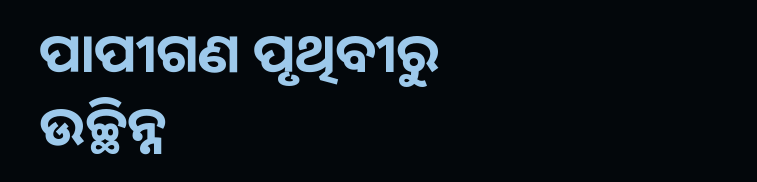ପାପୀଗଣ ପୃଥିବୀରୁ ଉଚ୍ଛିନ୍ନ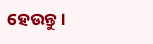ହେଉନ୍ତୁ।